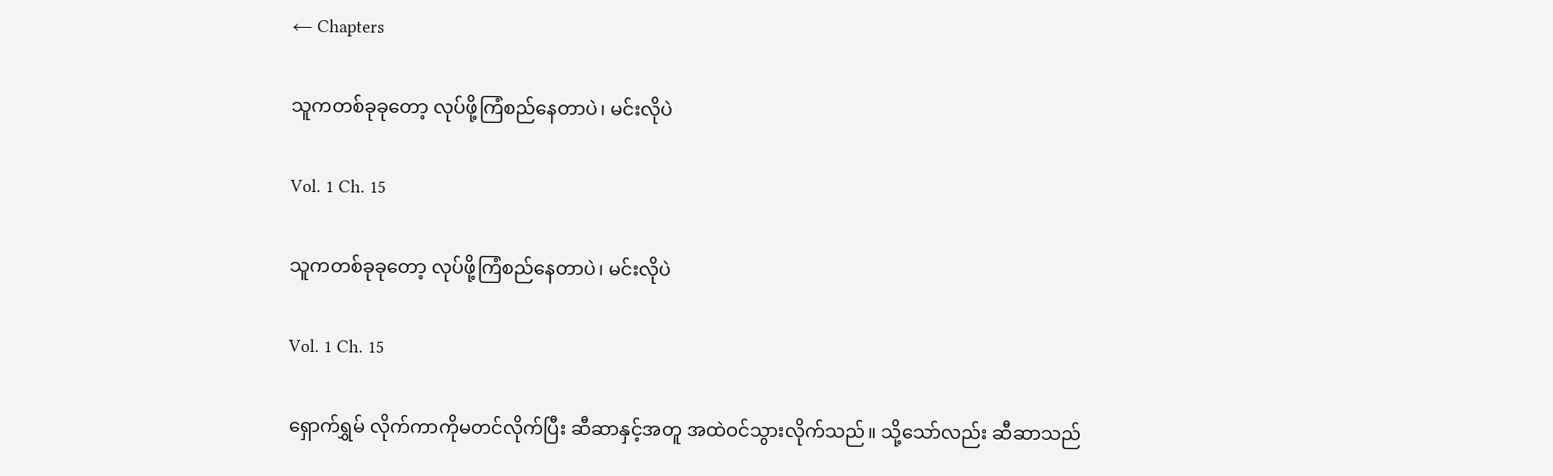← Chapters

သူကတစ်ခုခုတော့ လုပ်ဖို့ကြံစည်နေတာပဲ၊ မင်းလိုပဲ

Vol. 1 Ch. 15

သူကတစ်ခုခုတော့ လုပ်ဖို့ကြံစည်နေတာပဲ၊ မင်းလိုပဲ

Vol. 1 Ch. 15

ရှောက်ရွှမ် လိုက်ကာကိုမတင်လိုက်ပြီး ဆီဆာနှင့်အတူ အထဲဝင်သွားလိုက်သည်။ သို့သော်လည်း ဆီဆာသည်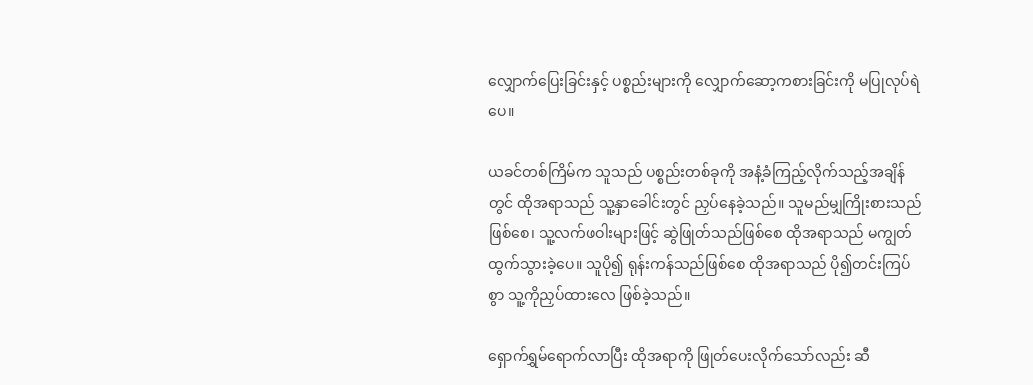လျှောက်ပြေးခြင်းနှင့် ပစ္စည်းများကို လျှောက်ဆော့ကစားခြင်းကို မပြုလုပ်ရဲပေ။

ယခင်တစ်ကြိမ်က သူသည် ပစ္စည်းတစ်ခုကို အနံ့ခံကြည့်လိုက်သည့်အချိန်တွင် ထိုအရာသည် သူ့နှာခေါင်းတွင် ညှပ်နေခဲ့သည်။ သူမည်မျှကြိုးစားသည်ဖြစ်စေ၊ သူ့လက်ဖဝါးများဖြင့် ဆွဲဖြုတ်သည်ဖြစ်စေ ထိုအရာသည် မကျွတ်ထွက်သွားခဲ့ပေ။ သူပို၍ ရုန်းကန်သည်ဖြစ်စေ ထိုအရာသည် ပို၍တင်းကြပ်စွာ သူ့ကိုညှပ်ထားလေ ဖြစ်ခဲ့သည်။

ရှောက်ရွှမ်ရောက်လာပြီး ထိုအရာကို ဖြုတ်ပေးလိုက်သော်လည်း ဆီ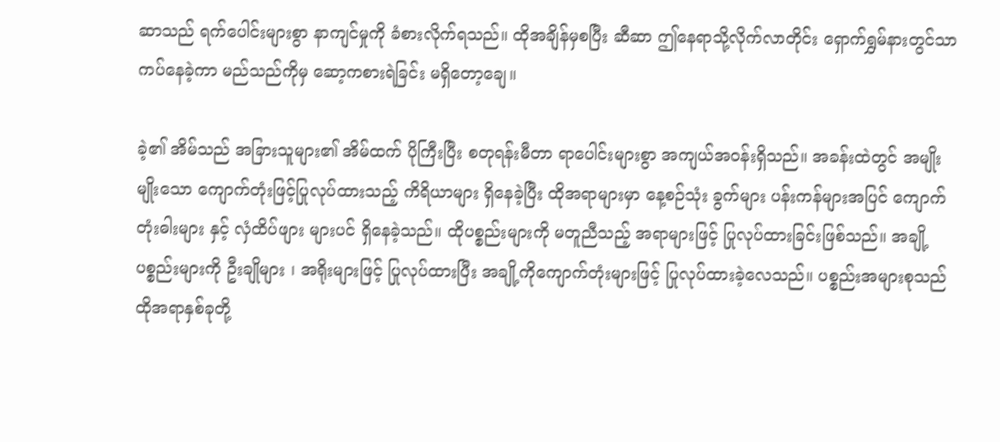ဆာသည် ရက်ပေါင်းများစွာ နာကျင်မှုကို ခံစားလိုက်ရသည်။ ထိုအချိန်မှစပြီး ဆီဆာ ဤနေရာသို့လိုက်လာတိုင်း ရှောက်ရွှမ်နားတွင်သာ ကပ်နေခဲ့ကာ မည်သည်ကိုမှ ဆော့ကစားရဲခြင်း မရှိတော့ချေ။

ခဲ့၏ အိမ်သည် အခြားသူများ၏ အိမ်ထက် ပိုကြီးပြီး စတုရန်းမီတာ ရာပေါင်းများစွာ အကျယ်အဝန်းရှိသည်။ အခန်းထဲတွင် အမျိုးမျိုးသော ကျောက်တုံးဖြင့်ပြုလုပ်ထားသည့် ကိရိယာများ ရှိနေခဲ့ပြီး ထိုအရာများမှာ နေ့စဉ်သုံး ခွက်များ ပန်းကန်များအပြင် ကျောက်တုံးဓါးများ နှင့် လှံထိပ်ဖျား များပင် ရှိနေခဲ့သည်။ ထိုပစ္စည်းများကို မတူညီသည့် အရာများဖြင့် ပြုလုပ်ထားခြင်းဖြစ်သည်။ အချို့ပစ္စည်းများကို ဦးချိုများ ၊ အရိုးများဖြင့် ပြုလုပ်ထားပြီး အချို့ကိုကျောက်တုံးများဖြင့် ပြုလုပ်ထားခဲ့လေသည်။ ပစ္စည်းအများစုသည် ထိုအရာနှစ်ခုတို့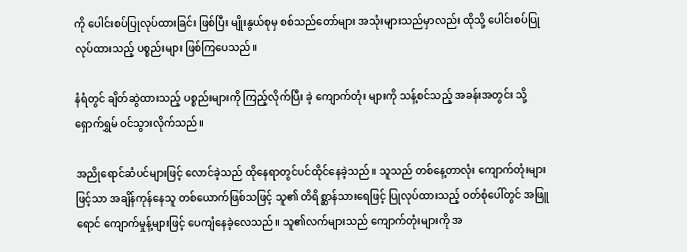ကို ပေါင်းစပ်ပြုလုပ်ထားခြင်း ဖြစ်ပြီး မျိုးနွယ်စုမှ စစ်သည်တော်များ အသုံးများသည်မှာလည်း ထိုသို့ ပေါင်းစပ်ပြုလုပ်ထားသည့် ပစ္စည်းများ ဖြစ်ကြပေသည်။

နံရံတွင် ချိတ်ဆွဲထားသည့် ပစ္စည်းများကို ကြည့်လိုက်ပြီး ခဲ့ ကျောက်တုံး များကို သန့်စင်သည့် အခန်းအတွင်း သို့ ရှောက်ရွှမ် ဝင်သွားလိုက်သည်။

အညိုရောင်ဆံပင်များဖြင့် လောင်ခဲ့သည် ထိုနေရာတွင်ပင်ထိုင်နေခဲ့သည်။ သူသည် တစ်နေ့တာလုံး ကျောက်တုံးများဖြင့်သာ အချိန်ကုန်နေသူ တစ်ယောက်ဖြစ်သဖြင့် သူ၏ တိရိစ္ဆာန်သားရေဖြင့် ပြုလုပ်ထားသည့် ဝတ်စုံပေါ်တွင် အဖြူရောင် ကျောက်မှုန့်များဖြင့် ပေကျံနေခဲ့လေသည်။ သူ၏လက်များသည် ကျောက်တုံးများကို အ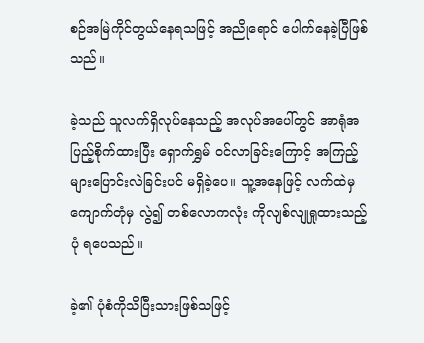စဉ်အမြဲကိုင်တွယ်နေရသဖြင့် အညိုရောင် ပေါက်နေခဲ့ပြီဖြစ်သည်။

ခဲ့သည် သူလက်ရှိလုပ်နေသည့် အလုပ်အပေါ်တွင် အာရုံအပြည့်စိုက်ထားပြီး ရှောက်ရွှမ် ဝင်လာခြင်းကြောင့် အကြည့်များပြောင်းလဲခြင်းပင် မရှိခဲ့ပေ။ သူ့အနေဖြင့် လက်ထဲမှ ကျောက်တုံမှ လွဲ၍ တစ်လောကလုံး ကိုလျစ်လျုရှုထားသည့်ပုံ ရပေသည်။

ခဲ့၏ ပုံစံကိုသိပြီးသားဖြစ်သဖြင့်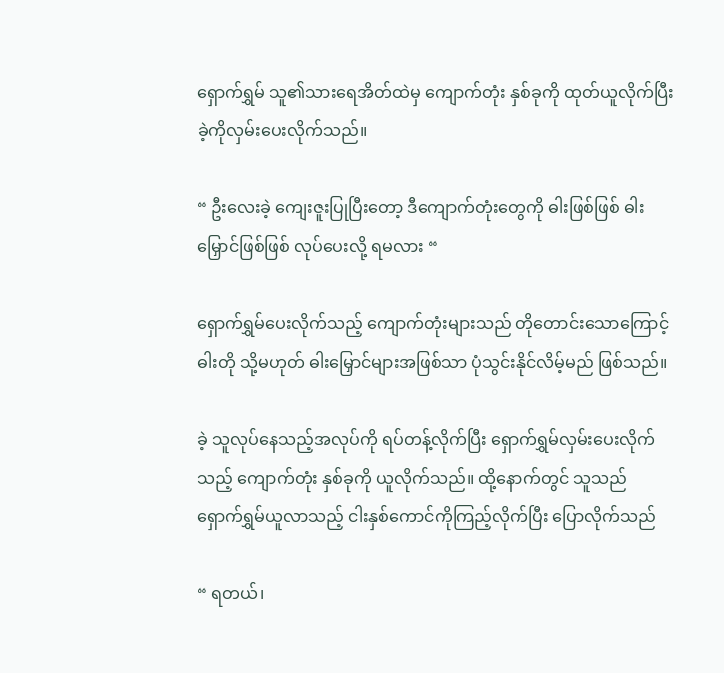ရှောက်ရွှမ် သူ၏သားရေအိတ်ထဲမှ ကျောက်တုံး နှစ်ခုကို ထုတ်ယူလိုက်ပြီး ခဲ့ကိုလှမ်းပေးလိုက်သည်။

“ ဦးလေးခဲ့ ကျေးဇူးပြုပြီးတော့ ဒီကျောက်တုံးတွေကို ဓါးဖြစ်ဖြစ် ဓါးမြှောင်ဖြစ်ဖြစ် လုပ်‌ပေးလို့ ရမလား “

ရှောက်ရွှမ်ပေးလိုက်သည့် ကျောက်တုံးများသည် တိုတောင်းသောကြောင့် ဓါးတို သို့မဟုတ် ဓါးမြှောင်များအဖြစ်သာ ပုံသွင်းနိုင်လိမ့်မည် ဖြစ်သည်။

ခဲ့ သူလုပ်နေသည့်အလုပ်ကို ရပ်တန့်လိုက်ပြီး ရှောက်ရွှမ်လှမ်းပေးလိုက်သည့် ကျောက်တုံး နှစ်ခုကို ယူလိုက်သည်။ ထို့နောက်တွင် သူသည် ရှောက်ရွှမ်ယူလာသည့် ငါးနှစ်ကောင်ကိုကြည့်လိုက်ပြီး ပြောလိုက်သည်

“ ရတယ်၊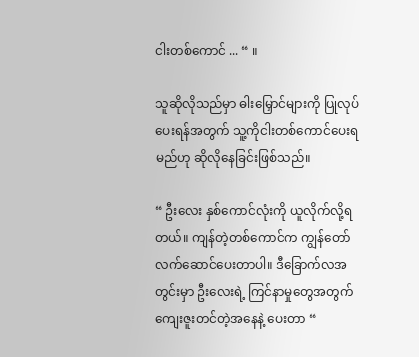ငါးတစ်‌ကောင် ... “ ။

သူဆိုလိုသည်မှာ ဓါးမြှောင်များကို ပြုလုပ်ပေးရန်အတွက် သူ့ကိုငါးတစ်ကောင်ပေးရမည်ဟု ဆိုလိုနေခြင်းဖြစ်သည်။

“ ဦးလေး နှစ်ကောင်လုံးကို ယူလိုက်လို့ရတယ်။ ကျန်တဲ့တစ်ကောင်က ကျွန်တော် လက်ဆောင်ပေးတာပါ။ ဒီခြောက်လအတွင်းမှာ ဦးလေးရဲ့ ကြင်နာမှုတွေအတွက် ကျေးဇူးတင်တဲ့အနေနဲ့ ပေးတာ “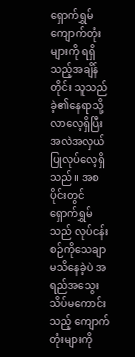ရှောက်ရွှမ် ကျောက်တုံးများကို ရရှိသည့်အချိန်တိုင်း သူသည် ခဲ့၏နေရာသို့ လာလေ့ရှိပြီး အလဲအလှယ် ပြုလုပ်လေ့ရှိသည်။ အစပိုင်းတွင် ရှောက်ရွှမ်သည် လုပ်ငန်းစဉ်ကိုသေချာမသိနေခဲ့ပဲ အရည်အသွေးသိပ်မကောင်းသည့် ကျောက်တုံးများကို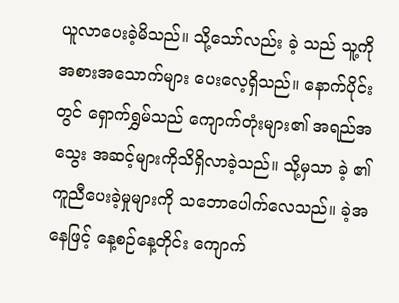ယူလာပေးခဲ့မိသည်။ သို့သော်လည်း ခဲ့ သည် သူ့ကို အစားအသောက်များ ပေးလေ့ရှိသည်။ နောက်ပိုင်းတွင် ရှောက်ရွှမ်သည် ကျောက်တုံးများ၏ အရည်အသွေး အဆင့်များကိုသိရှိလာခဲ့သည်။ သို့မှသာ ခဲ့ ၏ ကူညီပေးခဲ့မှုများကို သဘောပေါက်လေသည်။ ခဲ့အနေဖြင့် နေ့စဉ်နေ့တိုင်း ကျောက်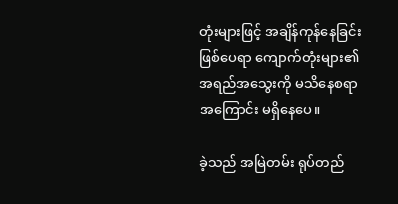တုံးများဖြင့် အချိန်ကုန်နေခြင်းဖြစ်ပေရာ ကျောက်တုံးများ၏ အရည်အသွေးကို မသိနေစရာ အကြောင်း မရှိနေပေ။

ခဲ့သည် အမြဲတမ်း ရုပ်တည်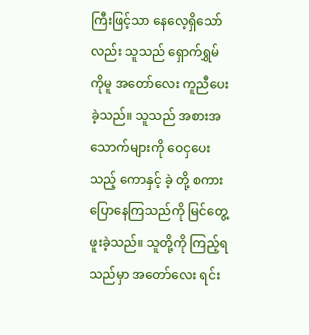ကြီးဖြင့်သာ နေလေ့ရှိသော်လည်း သူသည် ရှောက်ရွှမ်ကိုမူ အတော်လေး ကူညီပေးခဲ့သည်။ သူသည် အစားအသောက်များကို ဝေငှပေးသည့် ကောနှင့် ခဲ့ တို့ စကားပြောနေကြသည်ကို မြင်တွေ့ဖူးခဲ့သည်။ သူတို့ကို ကြည့်ရသည်မှာ အတော်လေး ရင်း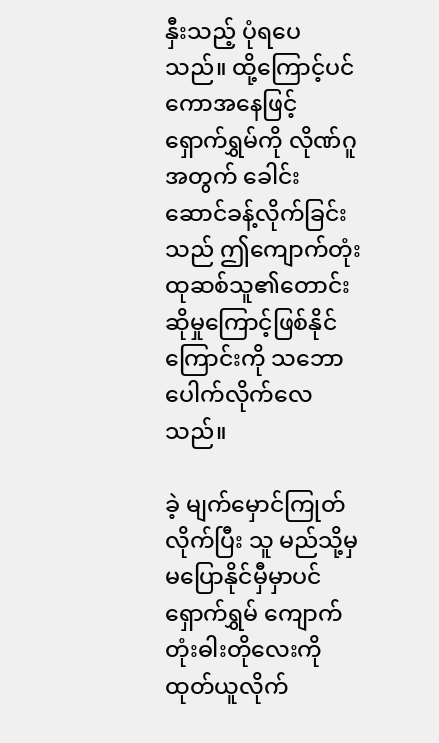နှီးသည့် ပုံရပေသည်။ ထို့ကြောင့်ပင် ကောအနေဖြင့် ရှောက်ရွှမ်ကို လိုဏ်ဂူအတွက် ခေါင်းဆောင်ခန့်လိုက်ခြင်း သည် ဤကျောက်တုံး ထုဆစ်သူ၏တောင်းဆိုမှုကြောင့်ဖြစ်နိုင်ကြောင်းကို သဘောပေါက်လိုက်လေသည်။

ခဲ့ မျက်မှောင်ကြုတ်လိုက်ပြီး သူ မည်သို့မှ မပြောနိုင်မှီမှာပင် ရှောက်ရွှမ် ကျောက်တုံးဓါးတိုလေးကို ထုတ်ယူလိုက်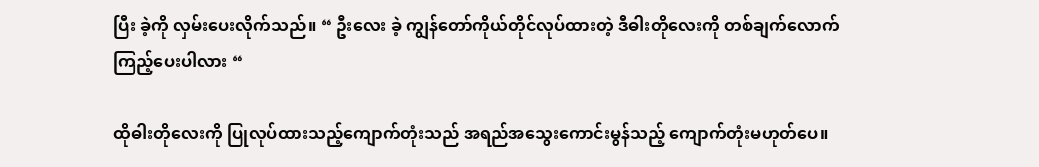ပြီး ခဲ့ကို လှမ်းပေးလိုက်သည်။ “ ဦးလေး ခဲ့ ကျွန်တော်ကိုယ်တိုင်လုပ်ထားတဲ့ ဒီဓါးတိုလေးကို တစ်ချက်လောက်ကြည့်ပေးပါလား “

ထိုဓါးတိုလေးကို ပြုလုပ်ထားသည့်ကျောက်တုံးသည် အရည်အသွေးကောင်းမွန်သည့် ကျောက်တုံးမဟုတ်ပေ။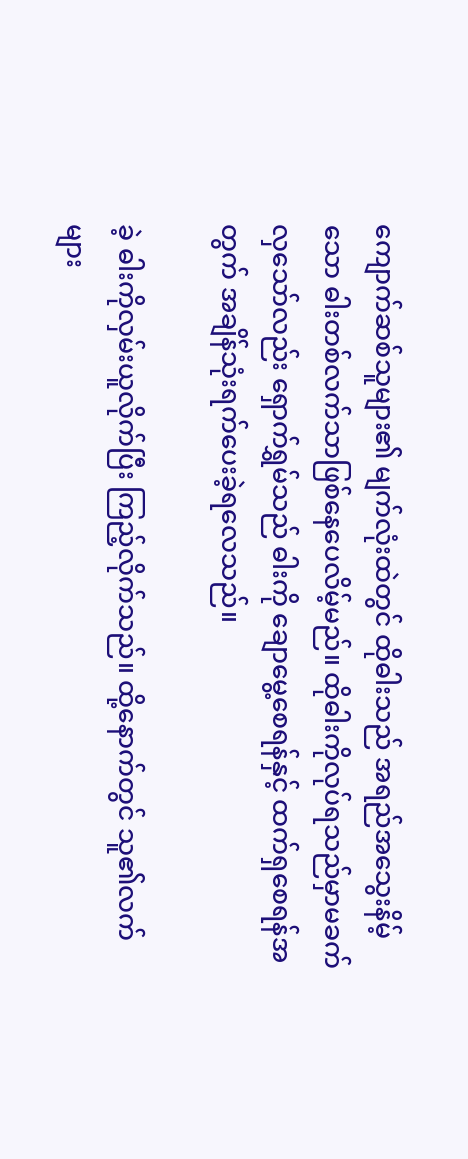ကျောက်ဆစ်သူများ၏ မျက်လုံးထဲတွင် ထိုဓါးသည် အရည်အသွေးနိမ့်သော ဓါးတစ်လက်သာဖြစ်နေပေလိမ့်မည်။ ထိုဓါးကိုလုပ်ရသည်မှာမခက်လှသော်လည်း ရှောက်ရွှမ်သည် ဓါးကို ချောမွေ့စေရန်နှင့် ထက်ရှစေရန်အတွက် အချိန်သုံးရက်ပေးခဲ့ရလေသည်။

ခဲ့ ဓါးကိုလှမ်းယူလိုက်ပြီး ကြည့်လိုက်သည်။ ထို့နောက်တွင် သူ၏လက်များ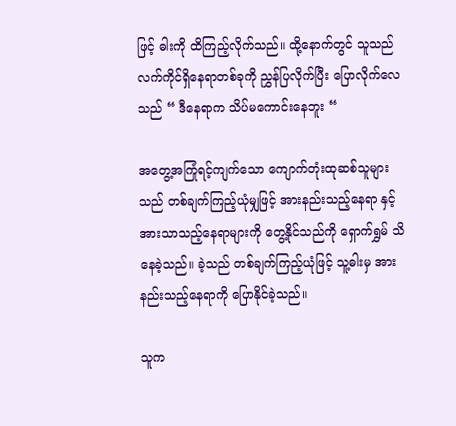ဖြင့် ဓါးကို ထိကြည့်လိုက်သည်။ ထို့နောက်တွင် သူသည် လက်ကိုင်ရှိနေရာတစ်ခုကို ညွှန်ပြလိုက်ပြီး‌ ပြောလိုက်လေသည် “ ဒီနေရာက သိပ်မကောင်းနေဘူး “

အတွေ့အကြုံရင့်ကျက်သော ကျောက်တုံးထုဆစ်သူများသည် တစ်ချက်ကြည့်ယုံမျှဖြင့် အားနည်းသည့်နေရာ နှင့် အားသာသည့်နေရာများကို တွေ့နိုင်သည်ကို ရှောက်ရွှမ် သိနေခဲ့သည်။ ခဲ့သည် တစ်ချက်ကြည့်ယုံဖြင့် သူ့ဓါးမှ အားနည်းသည့်နေရာကို ပြောနိုင်ခဲ့သည်။

သူက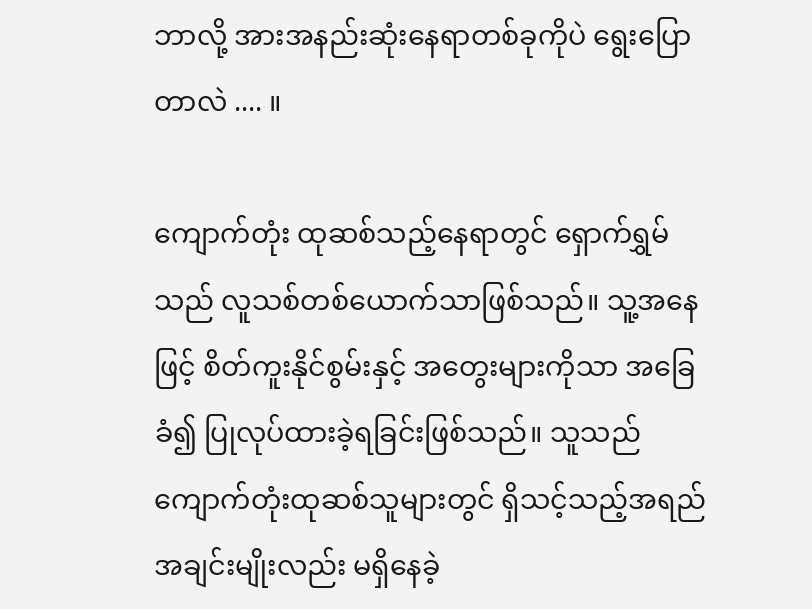ဘာလို့ အားအနည်းဆုံးနေရာတစ်ခုကိုပဲ ရွေးပြောတာလဲ .... ။

ကျောက်တုံး ထုဆစ်သည့်နေရာတွင် ရှောက်ရွှမ်သည် လူသစ်တစ်ယောက်သာဖြစ်သည်။ သူ့အနေဖြင့် စိတ်ကူးနိုင်စွမ်းနှင့် အတွေးများကိုသာ အခြေခံ၍ ပြုလုပ်ထားခဲ့ရခြင်းဖြစ်သည်။ သူသည်ကျောက်တုံးထုဆစ်သူများတွင် ရှိသင့်သည့်အရည်အချင်းမျိုးလည်း မရှိနေခဲ့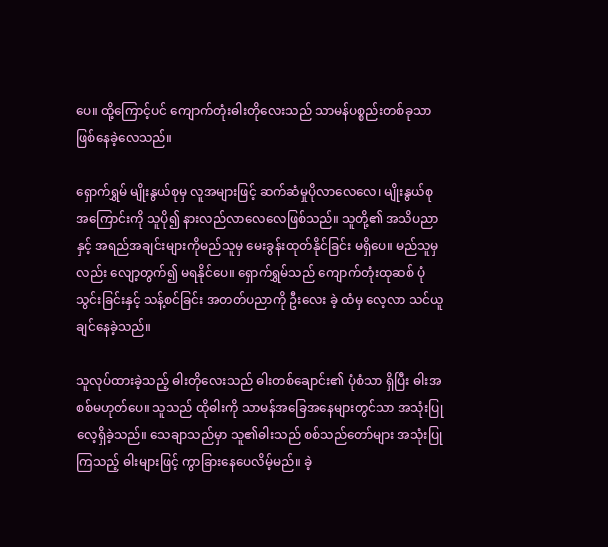ပေ။ ထို့ကြောင့်ပင် ကျောက်တုံးဓါးတိုလေးသည် သာမန်ပစ္စည်းတစ်ခုသာ ဖြစ်နေခဲ့လေသည်။

ရှောက်ရွှမ် မျိုးနွယ်စုမှ လူအများဖြင့် ဆက်ဆံမှုပိုလာလေလေ၊ မျိုးနွယ်စုအကြောင်းကို သူပို၍ နားလည်လာလေလေဖြစ်သည်။ သူတို့၏ အသိပညာနှင့် အရည်အချင်းများကိုမည်သူမှ မေးခွန်းထုတ်နိုင်ခြင်း မရှိပေ။ မည်သူမှလည်း လျော့တွက်၍ မရနိုင်ပေ။ ရှောက်ရွှမ်သည် ကျောက်တုံးထုဆစ် ပုံသွင်းခြင်းနှင့် သန့်စင်ခြင်း အတတ်ပညာကို ဦးလေး ခဲ့ ထံမှ လေ့လာ သင်ယူချင်နေခဲ့သည်။

သူလုပ်ထားခဲ့သည့် ဓါးတိုလေးသည် ဓါးတစ်ချောင်း၏ ပုံစံသာ ရှိပြီး ဓါးအစစ်မဟုတ်‌ပေ။ သူသည် ထိုဓါးကို သာမန်အခြေအနေများတွင်သာ အသုံးပြုလေ့ရှိခဲ့သည်။ သေချာသည်မှာ သူ၏ဓါးသည် စစ်သည်တော်များ အသုံးပြုကြသည့် ဓါးများဖြင့် ကွာခြားနေပေလိမ့်မည်။ ခဲ့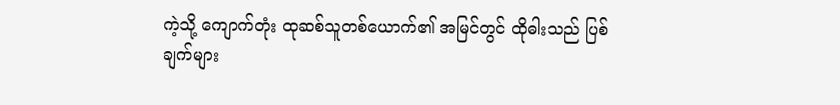ကဲ့သို့ ကျောက်တုံး ထုဆစ်သူတစ်ယောက်၏ အမြင်တွင် ထိုဓါးသည် ပြစ်ချက်များ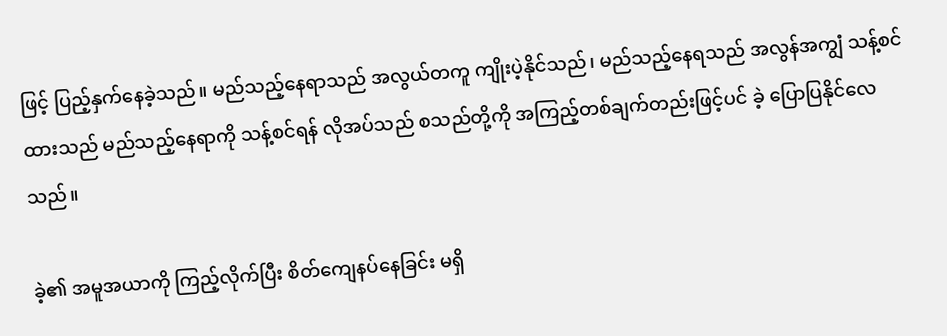ဖြင့် ပြည့်နှက်နေခဲ့သည်။ မည်သည့်နေရာသည် အလွယ်တကူ ကျိုးပဲ့နိုင်သည်၊ မည်သည့်နေရသည် အလွန်အကျွံ သန့်စင်ထားသည် မည်သည့်နေရာကို သန့်စင်ရန် လိုအပ်သည် စသည်တို့ကို အကြည့်တစ်ချက်တည်းဖြင့်ပင် ခဲ့ ပြောပြနိုင်လေသည်။

ခဲ့၏ အမူအယာကို ကြည့်လိုက်ပြီး စိတ်ကျေနပ်နေခြင်း မရှိ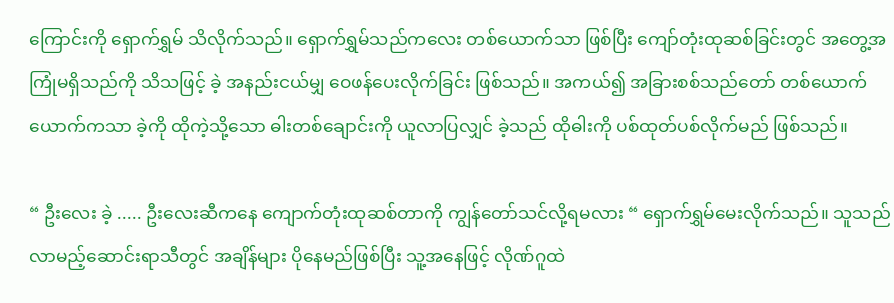ကြောင်းကို ရှောက်ရွှမ် သိလိုက်သည်။ ရှောက်ရွှမ်သည်ကလေး တစ်ယောက်သာ ဖြစ်ပြီး ကျော်တုံးထုဆစ်ခြင်းတွင် အတွေ့အကြုံမရှိသည်ကို သိသဖြင့် ခဲ့ အနည်းငယ်မျှ ဝေဖန်ပေးလိုက်ခြင်း ဖြစ်သည်။ အကယ်၍ အခြားစစ်သည်တော် တစ်ယောက်ယောက်ကသာ ခဲ့ကို ထိုကဲ့သို့‌သော ဓါးတစ်ချောင်းကို ယူလာပြလျှင် ခဲ့သည် ထိုဓါးကို ပစ်ထုတ်ပစ်လိုက်မည် ဖြစ်သည်။

“ ဦးလေး ခဲ့ ..... ဦးလေးဆီကနေ ကျောက်တုံးထုဆစ်တာကို ကျွန်တော်သင်လို့ရမလား “ ရှောက်ရွှမ်မေးလိုက်သည်။ သူသည် လာမည့်ဆောင်းရာသီတွင် အချိန်များ ပိုနေမည်ဖြစ်ပြီး သူ့အနေဖြင့် လိုဏ်ဂူထဲ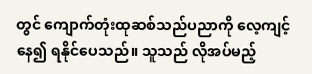တွင် ကျောက်တုံးထုဆစ်သည်ပညာကို လေ့ကျင့်နေ၍ ရနိုင်ပေသည်။ သူသည် လိုအပ်မည့်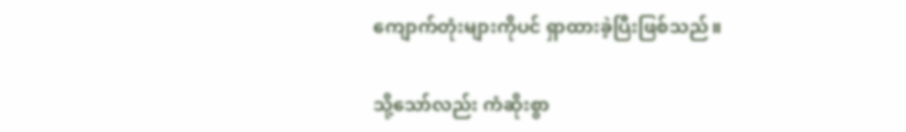ကျောက်တုံးများကိုပင် ရှာထားခဲ့ပြီးဖြစ်သည်။

သို့သော်လည်း ကံဆိုးစွာ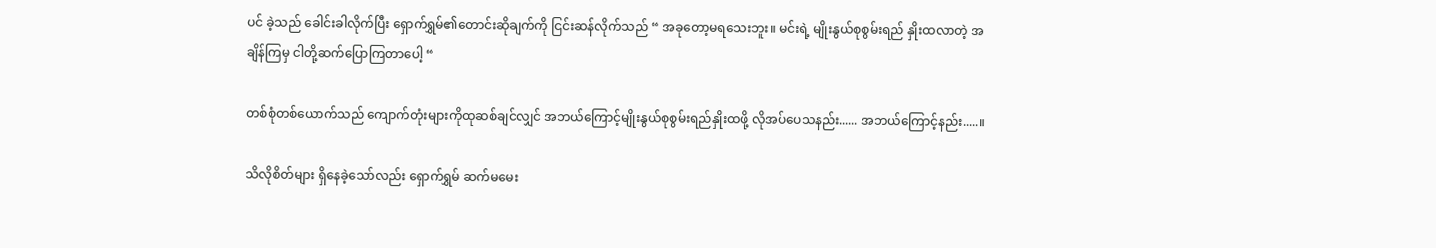ပင် ခဲ့သည် ခေါင်းခါလိုက်ပြီး ရှောက်ရွှမ်၏တောင်းဆိုချက်ကို ငြင်းဆန်လိုက်သည် “ အခုတော့မရသေးဘူး။ မင်းရဲ့ မျိုးနွယ်စုစွမ်းရည် နှိုးထလာတဲ့ အချိန်ကြမှ ငါတို့ဆက်ပြောကြတာပေါ့ “

တစ်စုံတစ်ယောက်သည် ကျောက်တုံးများကိုထုဆစ်ချင်လျှင် အဘယ်ကြောင့်မျိုးနွယ်စုစွမ်းရည်နှိုးထဖို့ လိုအပ်ပေသနည်း...... အဘယ်ကြောင့်နည်း.....။

သိလိုစိတ်များ ရှိနေခဲ့သော်လည်း ရှောက်ရွှမ် ဆက်မမေး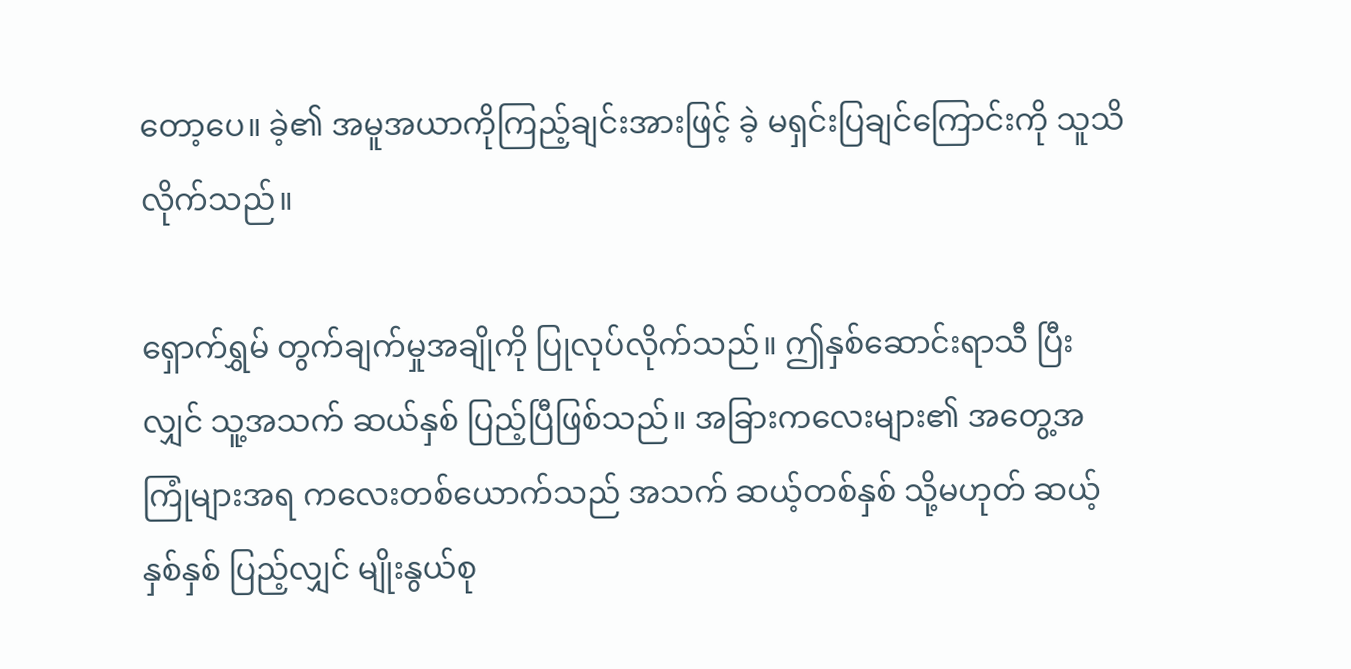တော့ပေ။ ခဲ့၏ အမူအယာကိုကြည့်ချင်းအားဖြင့် ခဲ့ မရှင်းပြချင်ကြောင်းကို သူသိလိုက်သည်။

ရှောက်ရွှမ် တွက်ချက်မှုအချိုကို ပြုလုပ်လိုက်သည်။ ဤနှစ်ဆောင်းရာသီ ပြီးလျှင် သူ့အသက် ဆယ်နှစ် ပြည့်ပြီဖြစ်သည်။ အခြားကလေးများ၏ အတွေ့အကြုံများအရ ကလေးတစ်ယောက်သည် အသက် ဆယ့်တစ်နှစ် သို့မဟုတ် ဆယ့်နှစ်နှစ် ပြည့်လျှင် မျိုးနွယ်စု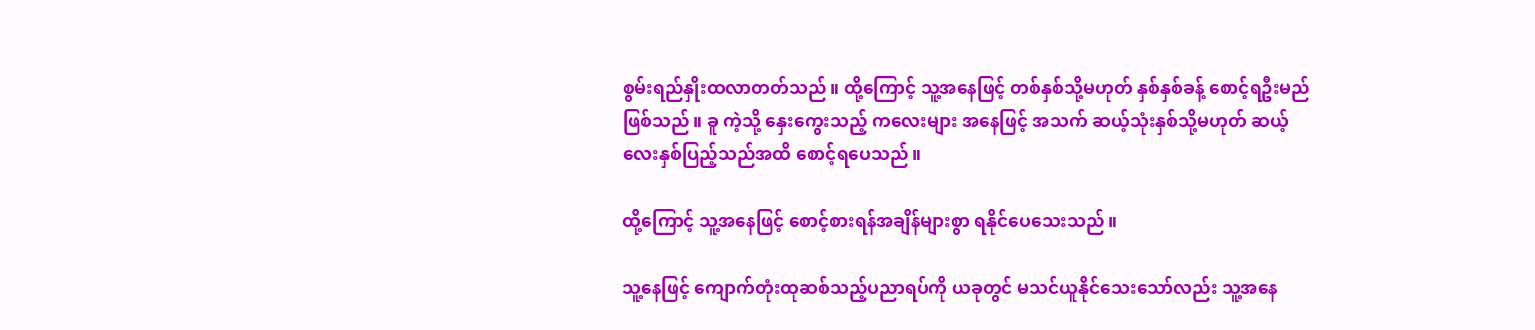စွမ်းရည်နှိုးထလာတတ်သည်။ ထို့ကြောင့် သူ့အနေဖြင့် တစ်နှစ်သို့မဟုတ် နှစ်နှစ်ခန့် စောင့်ရဦးမည် ဖြစ်သည်။ ခူ ကဲ့သို့ နှေးကွေးသည့် ကလေးများ အနေဖြင့် အသက် ဆယ့်သုံးနှစ်သို့မဟုတ် ဆယ့်လေးနှစ်ပြည့်သည်အထိ စောင့်ရပေသည်။

ထို့ကြောင့် သူ့အနေဖြင့် စောင့်စားရန်အချိန်များစွာ ရနိုင်ပေသေးသည်။

သူ့နေဖြင့် ကျောက်တုံးထုဆစ်သည့်ပညာရပ်ကို ယခုတွင် မသင်ယူနိုင်သေးသော်လည်း သူ့အနေ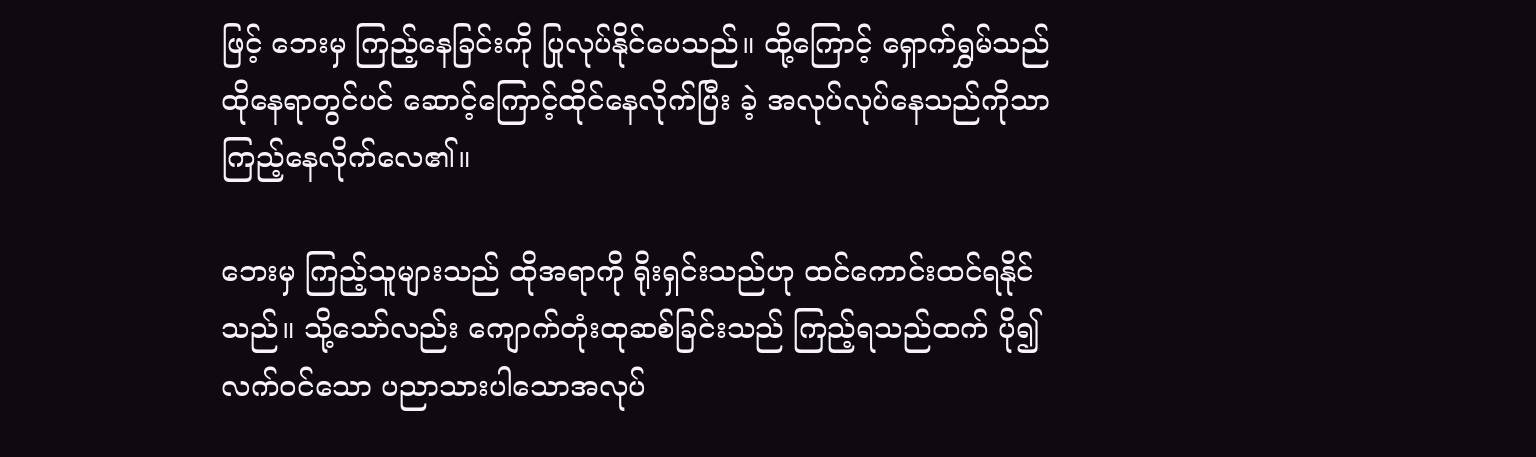ဖြင့် ဘေးမှ ကြည့်နေခြင်းကို ပြုလုပ်နိုင်ပေသည်။ ထို့ကြောင့် ရှောက်ရွှမ်သည် ထိုနေရာတွင်ပင် ဆောင့်ကြောင့်ထိုင်နေလိုက်ပြီး ခဲ့ အလုပ်လုပ်နေသည်ကိုသာ ကြည့်နေလိုက်လေ၏။

ဘေးမှ ကြည့်သူများသည် ထိုအရာကို ရိုးရှင်းသည်ဟု ထင်ကောင်းထင်ရနိုင်သည်။ သို့သော်လည်း ကျောက်တုံးထုဆစ်ခြင်းသည် ကြည့်ရသည်ထက် ပို၍လက်ဝင်သော ပညာသားပါသောအလုပ်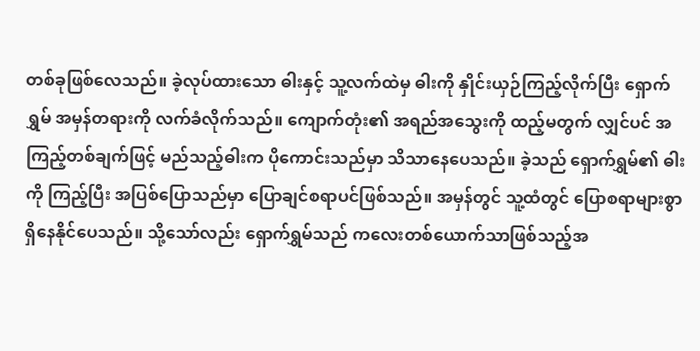တစ်ခုဖြစ်လေသည်။ ခဲ့လုပ်ထားသော ဓါးနှင့် သူ့လက်ထဲမှ ဓါးကို နှိုင်းယှဉ်ကြည့်လိုက်ပြီး ရှောက်ရွှမ် အမှန်တရားကို လက်ခံလိုက်သည်။ ကျောက်တုံး၏ အရည်အသွေးကို ထည့်မတွက် လျှင်ပင် အကြည့်တစ်ချက်ဖြင့် မည်သည့်ဓါးက ပိုကောင်းသည်မှာ သိသာနေပေသည်။ ခဲ့သည် ရှောက်ရွှမ်၏ ဓါးကို ကြည့်ပြီး အပြစ်ပြောသည်မှာ ပြောချင်စရာပင်ဖြစ်သည်။ အမှန်တွင် သူ့ထံတွင် ပြောစရာများစွာရှိနေနိုင်ပေသည်။ သို့သော်လည်း ရှောက်ရွှမ်သည် ကလေးတစ်ယောက်သာဖြစ်သည့်အ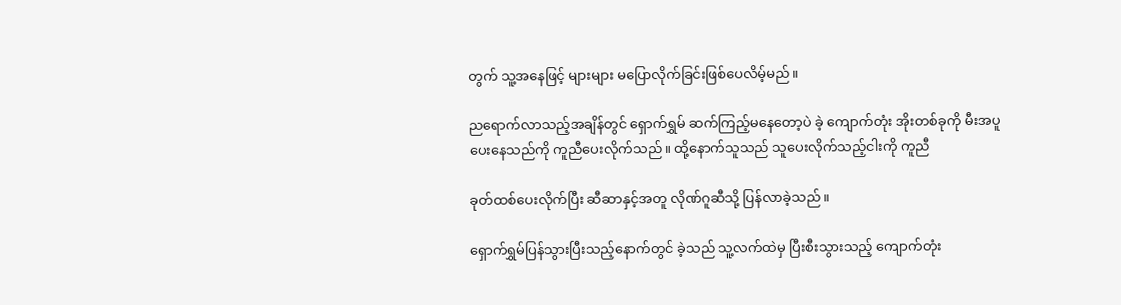တွက် သူ့အနေဖြင့် များများ မပြောလိုက်ခြင်းဖြစ်ပေလိမ့်မည်။

ညရောက်လာသည့်အချိန်တွင် ရှောက်ရွှမ် ဆက်ကြည့်မနေတော့ပဲ ခဲ့ ကျောက်တုံး အိုးတစ်ခုကို မီးအပူပေးနေသည်ကို ကူညီပေးလိုက်သည်။ ထို့နောက်သူသည် သူပေးလိုက်သည့်ငါးကို ကူညီ

ခုတ်ထစ်ပေးလိုက်ပြီး ဆီဆာနှင့်အတူ လိုဏ်ဂူဆီသို့ ပြန်လာခဲ့သည်။

ရှောက်ရွှမ်ပြန်သွားပြီးသည့်နောက်တွင် ခဲ့သည် သူ့လက်ထဲမှ ပြီးစီးသွားသည့် ကျောက်တုံး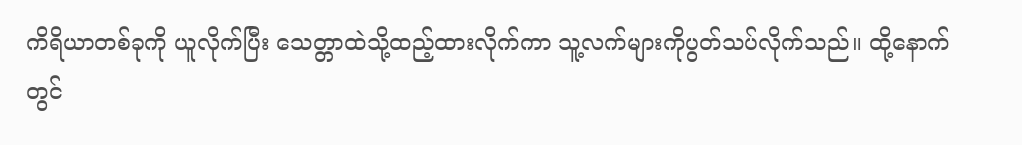ကိရိယာတစ်ခုကို ယူလိုက်ပြီး သေတ္တာထဲသို့ထည့်ထားလိုက်ကာ သူ့လက်များကိုပွတ်သပ်လိုက်သည်။ ထို့နောက်တွင်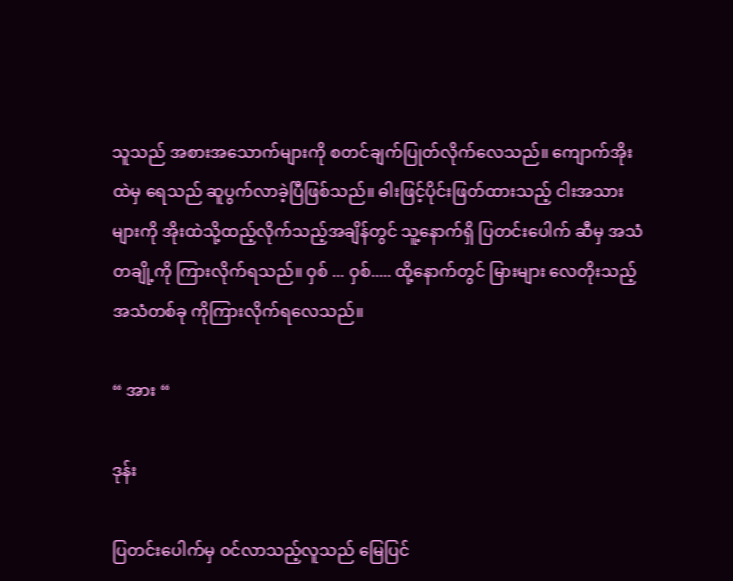သူသည် အစားအသောက်များကို စတင်ချက်ပြုတ်လိုက်လေသည်။ ကျောက်အိုးထဲမှ ရေသည် ဆူပွက်လာခဲ့ပြီဖြစ်သည်။ ဓါးဖြင့်ပိုင်းဖြတ်ထားသည့် ငါးအသားများကို အိုးထဲသို့ထည့်လိုက်သည့်အချိန်တွင် သူ့နောက်ရှိ ပြတင်းပေါက် ဆီမှ အသံတချို့ကို ကြားလိုက်ရသည်။ ဝှစ် ... ဝှစ်..... ထို့နောက်တွင် မြားများ လေတိုးသည့်အသံတစ်ခု ကိုကြားလိုက်ရလေသည်။

“ အား “

ဒုန်း

ပြတင်းပေါက်မှ ဝင်လာသည့်လူသည် မြေပြင်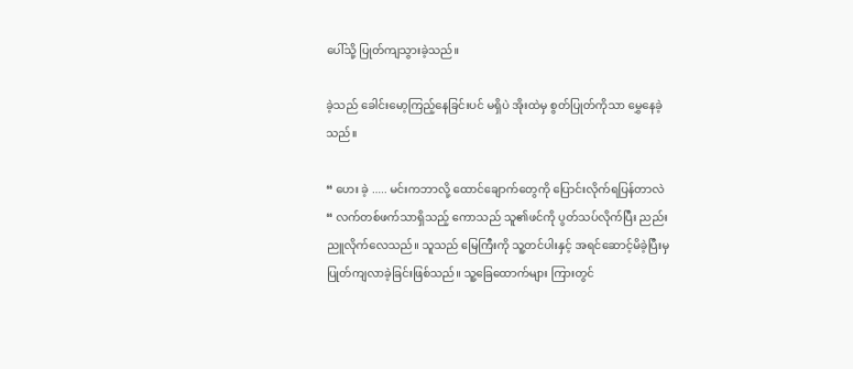ပေါ်သို့ ပြုတ်ကျသွားခဲ့သည်။

ခဲ့သည် ခေါင်းမော့ကြည့်နေခြင်းပင် မရှိပဲ အိုးထဲမှ စွတ်ပြုတ်ကိုသာ မွှေနေခဲ့သည်။

“ ဟေး ခဲ့ ..... မင်းကဘာလို့ ထောင်ချောက်တွေကို ပြောင်းလိုက်ရပြန်တာလဲ “ လက်တစ်ဖက်သာရှိသည့် ကောသည် သူ၏ဖင်ကို ပွတ်သပ်လိုက်ပြီး ညည်းညူလိုက်လေသည်။ သူသည် မြေကြီးကို သူ့တင်ပါးနှင့် အရင်ဆောင့်မိခဲ့ပြီးမှ ပြုတ်ကျလာခဲ့ခြင်းဖြစ်သည်။ သူ့ခြေထောက်များ ကြားတွင်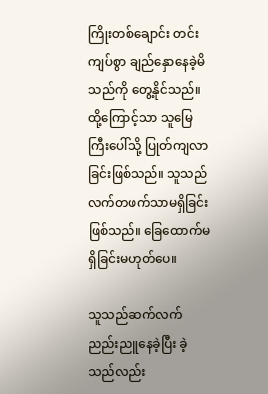ကြိုးတစ်ချောင်း တင်းကျပ်စွာ ချည်နှောနေခဲ့မိသည်ကို တွေ့နိုင်သည်။ ထို့ကြောင့်သာ သူမြေကြီးပေါ်သို့ ပြုတ်ကျလာခြင်းဖြစ်သည်။ သူသည် လက်တဖက်သာမရှိခြင်းဖြစ်သည်။ ခြေထောက်မရှိခြင်းမဟုတ်ပေ။

သူသည်ဆက်လက် ညည်းညူနေခဲ့ပြီး ခဲ့သည်လည်း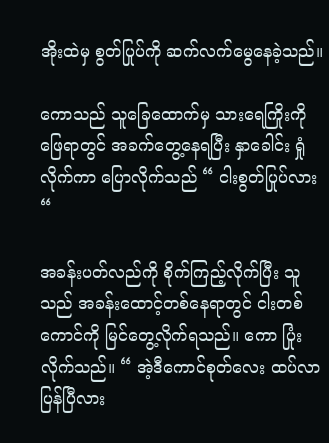အိုးထဲမှ စွတ်ပြုပ်ကို ဆက်လက်မွေနေခဲ့သည်။

ကောသည် သူခြေထောက်မှ သားရေကြိုးကို ဖြေရာတွင် အခက်တွေ့နေရပြီး နှာခေါင်း ရှုံလိုက်ကာ ပြောလိုက်သည် “ ငါးစွတ်ပြုပ်လား “

အခန်းပတ်လည်ကို စိုက်ကြည့်လိုက်ပြီး သူသည် အခန်းထောင့်တစ်နေရာတွင် ငါးတစ်ကောင်ကို မြင်တွေ့လိုက်ရသည်။ ကော ပြုံးလိုက်သည်။ “ အဲ့ဒီကောင်စုတ်လေး ထပ်လာပြန်ပြီလား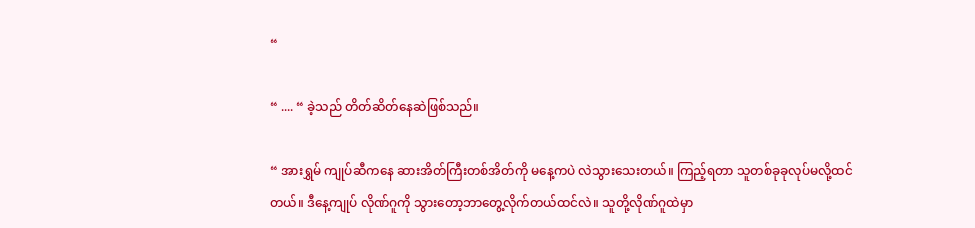“

“ .... “ ခဲ့သည် တိတ်ဆိတ်နေဆဲဖြစ်သည်။

“ အားရွှမ် ကျုပ်ဆီကနေ ဆားအိတ်ကြီးတစ်အိတ်ကို မနေ့ကပဲ လဲသွားသေးတယ်။ ကြည့်ရတာ သူတစ်ခုခုလုပ်မလို့ထင်တယ်။ ဒီနေ့ကျုပ် လိုဏ်ဂူကို သွားတော့ဘာတွေ့လိုက်တယ်ထင်လဲ။ သူတို့လိုဏ်ဂူထဲမှာ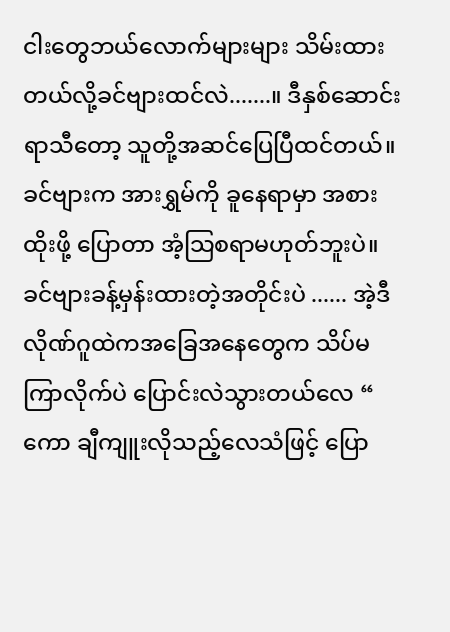ငါးတွေဘယ်လောက်များများ သိမ်းထားတယ်လို့ခင်ဗျားထင်လဲ.......။ ဒီနှစ်ဆောင်းရာသီတော့ သူတို့အဆင်ပြေပြီထင်တယ်။ ခင်ဗျားက အားရွှမ်ကို ခူနေရာမှာ အစားထိုးဖို့ ပြောတာ အံ့သြစရာမဟုတ်ဘူးပဲ။ ခင်ဗျားခန့်မှန်းထားတဲ့အတိုင်းပဲ ...... အဲ့ဒီလိုဏ်ဂူထဲကအခြေအနေတွေက သိပ်မကြာလိုက်ပဲ ပြောင်းလဲသွားတယ်လေ “ ကော ချီကျူးလိုသည့်လေသံဖြင့် ပြော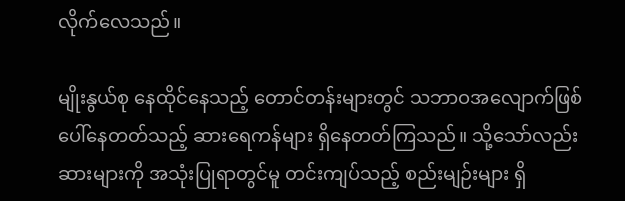လိုက်လေသည်။

မျိုးနွယ်စု နေထိုင်နေသည့် တောင်တန်းများတွင် သဘာဝအလျောက်ဖြစ်ပေါ်နေတတ်သည့် ဆား‌ရေကန်များ ရှိနေတတ်ကြသည်။ သို့သော်လည်း ဆားများကို အသုံးပြုရာတွင်မူ တင်းကျပ်သည့် စည်းမျဉ်းများ ရှိ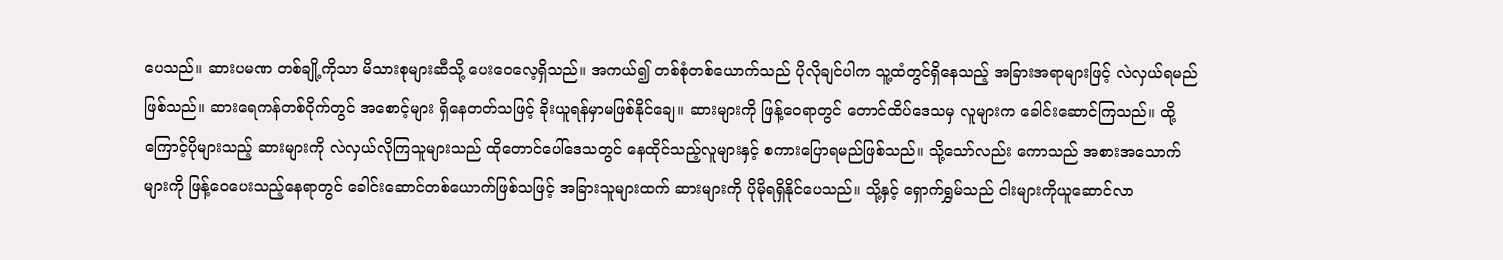ပေသည်။ ဆားပမဏ တစ်ချို့ကိုသာ မိသားစုများဆီသို့ ပေးဝေလေ့ရှိသည်။ အကယ်၍ တစ်စုံတစ်ယောက်သည် ပိုလိုချင်ပါက သူ့ထံတွင်ရှိနေသည့် အခြားအရာများဖြင့် လဲလှယ်ရမည် ဖြစ်သည်။ ဆားရေကန်တစ်ဝိုက်တွင် အစောင့်များ ရှိနေတတ်သဖြင့် ခိုးယူရန်မှာမဖြစ်နိုင်ချေ။ ဆားများကို ဖြန့်ဝေရာတွင် တောင်ထိပ်‌ဒေသမှ လူများက ခေါင်းဆောင်ကြသည်။ ထို့ကြောင့်ပိုများသည့် ဆားများကို လဲလှယ်လိုကြသူများသည် ထိုတောင်ပေါ်ဒေသတွင် နေထိုင်သည့်လူများနှင့် စကားပြောရမည်ဖြစ်သည်။ သို့သော်လည်း ကောသည် အစားအသောက်များကို ဖြန့်ဝေပေးသည့်နေရာတွင် ခေါင်းဆောင်တစ်‌ယောက်ဖြစ်သဖြင့် အခြားသူများထက် ဆားများကို ပိုမိုရရှိနိုင်ပေသည်။ သို့နှင့် ရှောက်ရွှမ်သည် ငါးများကိုယူဆောင်လာ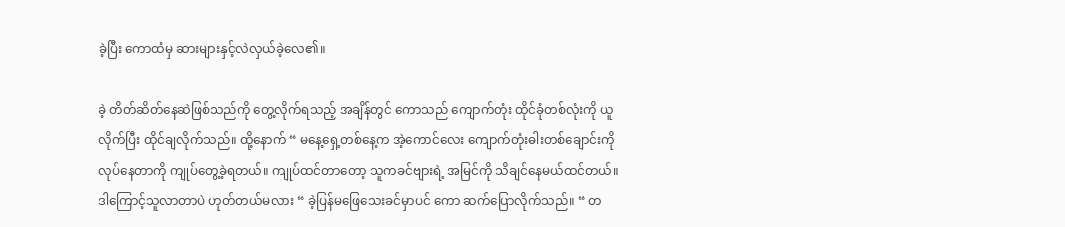ခဲ့ပြီး ကောထံမှ ဆားများနှင့်လဲလှယ်ခဲ့လေ၏။

ခဲ့ တိတ်ဆိတ်နေဆဲဖြစ်သည်ကို တွေ့လိုက်ရသည့် အချိန်တွင် ကောသည် ကျောက်တုံး ထိုင်ခုံတစ်လုံးကို ယူလိုက်ပြီး ထိုင်ချလိုက်သည်။ ထို့နောက် “ မနေ့ရှေ့တစ်နေ့က အဲ့ကောင်လေး ကျောက်တုံးဓါးတစ်ချောင်းကိုလုပ်နေတာကို ကျုပ်တွေ့ခဲ့ရတယ်။ ကျုပ်ထင်တာတော့ သူကခင်ဗျားရဲ့ အမြင်ကို သိချင်နေမယ်ထင်တယ်။ ဒါကြောင့်သူလာတာပဲ ဟုတ်တယ်မလား “ ခဲ့ပြန်မဖြေသေးခင်မှာပင် ကော ဆက်ပြောလိုက်သည်။ “ တ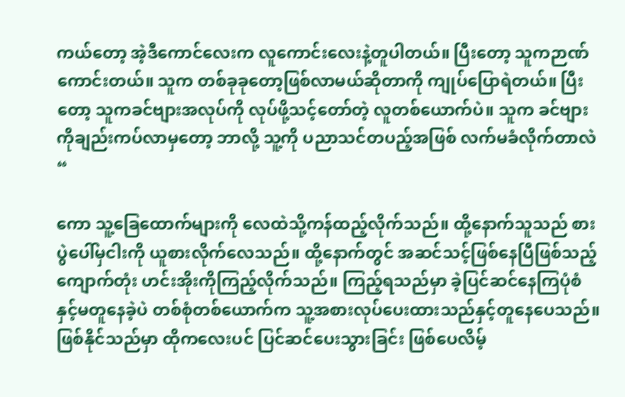ကယ်တော့ အဲ့ဒီကောင်လေးက လူကောင်းလေးနဲ့တူပါတယ်။ ပြီးတော့ သူကဉာဏ်ကောင်းတယ်။ သူက တစ်ခုခုတော့ဖြစ်လာမယ်ဆိုတာကို ကျုပ်ပြောရဲတယ်။ ပြီးတော့ သူကခင်ဗျားအလုပ်ကို လုပ်ဖို့သင့်တော်တဲ့ လူတစ်ယောက်ပဲ။ သူက ခင်ဗျားကိုချည်းကပ်လာမှတော့ ဘာလို့ သူ့ကို ပညာသင်တပည့်အဖြစ် လက်မခံလိုက်တာလဲ “

ကော သူ့ခြေ‌ထောက်များကို လေထဲသို့ကန်ထည့်လိုက်သည်။ ထို့နောက်သူသည် စားပွဲပေါ်မှငါးကို ယူစားလိုက်လေသည်။ ထို့နောက်တွင် အဆင်သင့်ဖြစ်နေပြီဖြစ်သည့် ကျောက်တုံး ဟင်းအိုးကိုကြည့်လိုက်သည်။ ကြည့်ရသည်မှာ ခဲ့ပြင်ဆင်နေကြပုံစံနှင့်မတူနေခဲ့ပဲ တစ်စုံတစ်ယောက်က သူ့အစားလုပ်ပေးထားသည်နှင့်တူနေပေသည်။ ဖြစ်နိုင်သည်မှာ ထိုကလေးပင် ပြင်ဆင်ပေးသွားခြင်း ဖြစ်ပေလိမ့်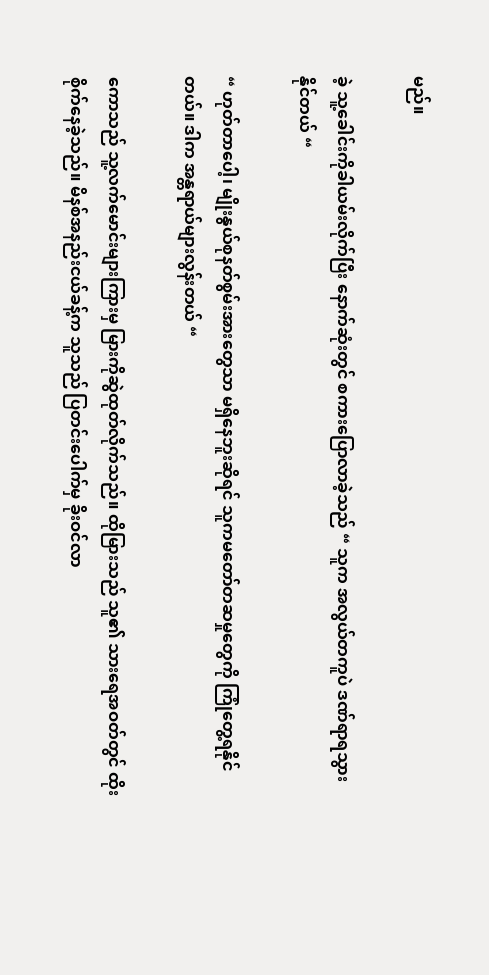မည်။

ခဲ့ သူ့ခေါင်းကိုခါယမ်းလိုက်ပြီး နောက်ဆုံးတွင် စကားပြောလာခဲ့သည် “ သူက အလွယ်တကူပဲ ဒဏ်ရာရသွားနိုင်တယ် “

“ ဟုတ်တာပေါ့၊ မျိုးနွယ်စုနတ်စွမ်းအားတွေသာ မရှိနေဘူးဆိုရင် သူကမတော်တဆမှုတွေကို ကြုံတွေ့ရနိုင်တယ်။ ဒါက အန္တရာယ်များလွန်းတယ် “

ကောသည် သူ့လက်မောင်းများကြားမှ မြားကိုဆွဲထုတ်လိုက်သည်။ ထိုမြားသည် သူ၏ သားရေအဝတ်တွင် ထိုးစိုက်နေခဲ့သည်။ မိနစ်အနည်းငယ်ခန့်က သူသည် ပြတင်းပေါက်မှ ခိုးဝင်လာ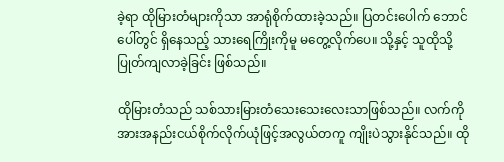ခဲ့ရာ ထိုမြားတံများကိုသာ အာရုံစိုက်ထားခဲ့သည်။ ပြတင်းပေါက် ဘောင်ပေါ်တွင် ရှိနေသည့် သားရေကြိုးကိုမူ မတွေ့လိုက်ပေ။ သို့နှင့် သူထိုသို့ပြုတ်ကျလာခဲ့ခြင်း ဖြစ်သည်။

ထိုမြားတံသည် သစ်သားမြားတံသေးသေးလေးသာဖြစ်သည်။ လက်ကိုအားအနည်းငယ်စိုက်လိုက်ယုံဖြင့်အလွယ်တကူ ကျိုးပဲသွားနိုင်သည်။ ထို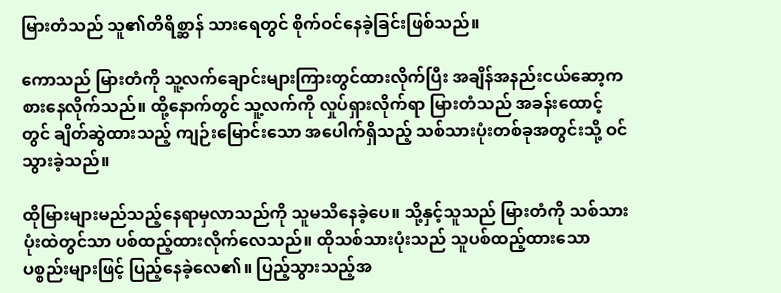မြားတံသည် သူ၏တိရိစ္ဆာန် သားရေတွင် စိုက်ဝင်နေခဲ့ခြင်းဖြစ်သည်။

ကောသည် မြားတံကို သူ့လက်ချောင်းများကြားတွင်ထားလိုက်ပြီး အချိန်အနည်းငယ်ဆော့ကစားနေလိုက်သည်။ ထို့နောက်တွင် သူ့လက်ကို လှုပ်ရှားလိုက်ရာ မြားတံသည် အခန်းထောင့်တွင် ချိတ်ဆွဲထားသည့် ကျဉ်းမြောင်းသော အပေါက်ရှိသည့် သစ်သားပုံးတစ်ခုအတွင်းသို့ ဝင်သွားခဲ့သည်။

ထိုမြားများမည်သည့်နေရာမှလာသည်ကို သူမသိနေခဲ့ပေ။ သို့နှင့်သူသည် မြားတံကို သစ်သားပုံးထဲတွင်သာ ပစ်ထည့်ထားလိုက်လေသည်။ ထိုသစ်သားပုံးသည် သူပစ်ထည့်ထားသော ပစ္စည်းများဖြင့် ပြည့်နေခဲ့လေ၏။ ပြည့်သွားသည့်အ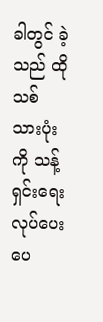ခါတွင် ခဲ့သည် ထိုသစ်သားပုံးကို သန့်ရှင်းရေးလုပ်ပေးပေ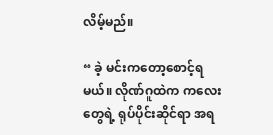လိမ့်မည်။

“ ခဲ့ မင်းကတော့စောင့်ရမယ်။ လိုဏ်ဂူထဲက ကလေးတွေရဲ့ ရုပ်ပိုင်းဆိုင်ရာ အရ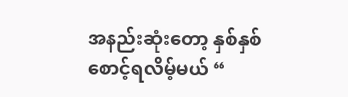အနည်းဆုံးတော့ နှစ်နှစ်စောင့်ရလိမ့်မယ် “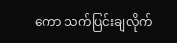ကော သက်ပြင်းချလိုက်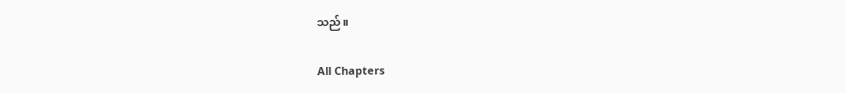သည်။

All Chapters